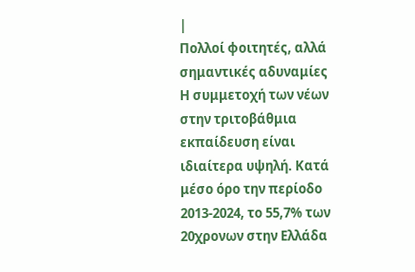|
Πολλοί φοιτητές, αλλά
σημαντικές αδυναμίες
Η συμμετοχή των νέων
στην τριτοβάθμια
εκπαίδευση είναι
ιδιαίτερα υψηλή. Κατά
μέσο όρο την περίοδο
2013-2024, το 55,7% των
20χρονων στην Ελλάδα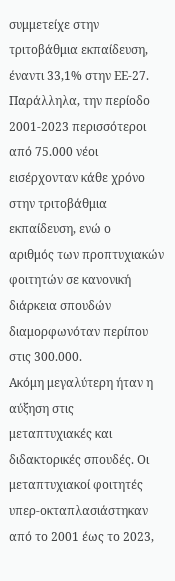συμμετείχε στην
τριτοβάθμια εκπαίδευση,
έναντι 33,1% στην ΕΕ-27.
Παράλληλα, την περίοδο
2001-2023 περισσότεροι
από 75.000 νέοι
εισέρχονταν κάθε χρόνο
στην τριτοβάθμια
εκπαίδευση, ενώ ο
αριθμός των προπτυχιακών
φοιτητών σε κανονική
διάρκεια σπουδών
διαμορφωνόταν περίπου
στις 300.000.
Ακόμη μεγαλύτερη ήταν η
αύξηση στις
μεταπτυχιακές και
διδακτορικές σπουδές. Οι
μεταπτυχιακοί φοιτητές
υπερ-οκταπλασιάστηκαν
από το 2001 έως το 2023,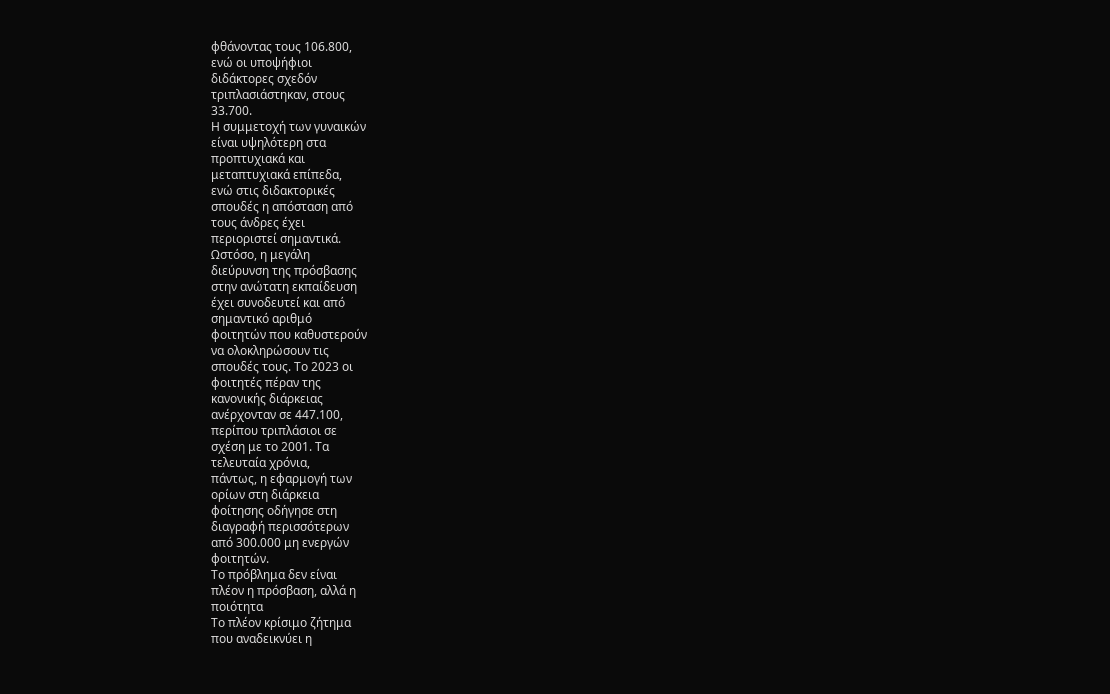φθάνοντας τους 106.800,
ενώ οι υποψήφιοι
διδάκτορες σχεδόν
τριπλασιάστηκαν, στους
33.700.
Η συμμετοχή των γυναικών
είναι υψηλότερη στα
προπτυχιακά και
μεταπτυχιακά επίπεδα,
ενώ στις διδακτορικές
σπουδές η απόσταση από
τους άνδρες έχει
περιοριστεί σημαντικά.
Ωστόσο, η μεγάλη
διεύρυνση της πρόσβασης
στην ανώτατη εκπαίδευση
έχει συνοδευτεί και από
σημαντικό αριθμό
φοιτητών που καθυστερούν
να ολοκληρώσουν τις
σπουδές τους. Το 2023 οι
φοιτητές πέραν της
κανονικής διάρκειας
ανέρχονταν σε 447.100,
περίπου τριπλάσιοι σε
σχέση με το 2001. Τα
τελευταία χρόνια,
πάντως, η εφαρμογή των
ορίων στη διάρκεια
φοίτησης οδήγησε στη
διαγραφή περισσότερων
από 300.000 μη ενεργών
φοιτητών.
Το πρόβλημα δεν είναι
πλέον η πρόσβαση, αλλά η
ποιότητα
Το πλέον κρίσιμο ζήτημα
που αναδεικνύει η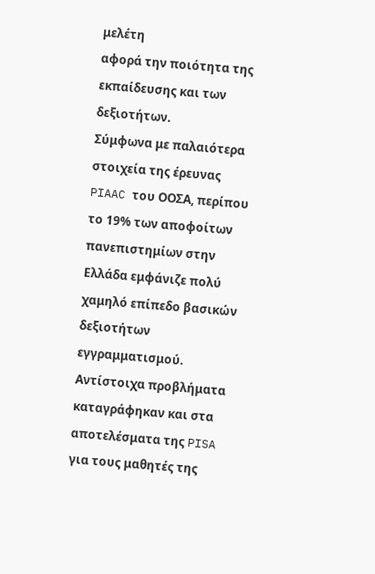μελέτη
αφορά την ποιότητα της
εκπαίδευσης και των
δεξιοτήτων.
Σύμφωνα με παλαιότερα
στοιχεία της έρευνας
PIAAC του ΟΟΣΑ, περίπου
το 19% των αποφοίτων
πανεπιστημίων στην
Ελλάδα εμφάνιζε πολύ
χαμηλό επίπεδο βασικών
δεξιοτήτων
εγγραμματισμού.
Αντίστοιχα προβλήματα
καταγράφηκαν και στα
αποτελέσματα της PISA
για τους μαθητές της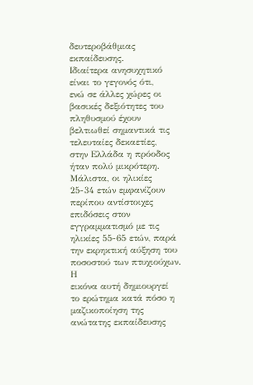δευτεροβάθμιας
εκπαίδευσης.
Ιδιαίτερα ανησυχητικό
είναι το γεγονός ότι,
ενώ σε άλλες χώρες οι
βασικές δεξιότητες του
πληθυσμού έχουν
βελτιωθεί σημαντικά τις
τελευταίες δεκαετίες,
στην Ελλάδα η πρόοδος
ήταν πολύ μικρότερη.
Μάλιστα, οι ηλικίες
25-34 ετών εμφανίζουν
περίπου αντίστοιχες
επιδόσεις στον
εγγραμματισμό με τις
ηλικίες 55-65 ετών, παρά
την εκρηκτική αύξηση του
ποσοστού των πτυχιούχων.
Η
εικόνα αυτή δημιουργεί
το ερώτημα κατά πόσο η
μαζικοποίηση της
ανώτατης εκπαίδευσης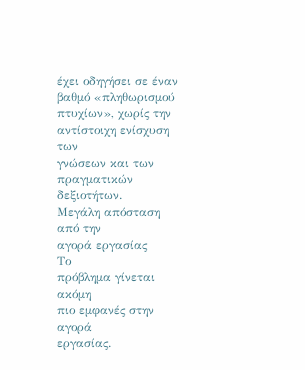έχει οδηγήσει σε έναν
βαθμό «πληθωρισμού
πτυχίων», χωρίς την
αντίστοιχη ενίσχυση των
γνώσεων και των
πραγματικών δεξιοτήτων.
Μεγάλη απόσταση από την
αγορά εργασίας
Το
πρόβλημα γίνεται ακόμη
πιο εμφανές στην αγορά
εργασίας.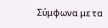Σύμφωνα με τα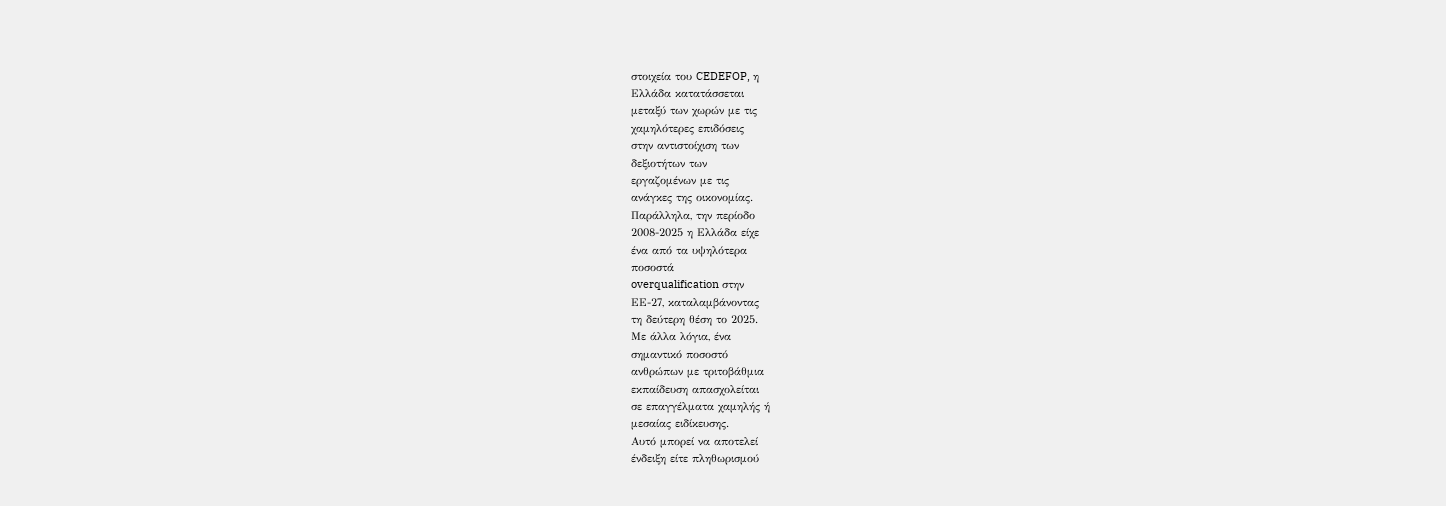στοιχεία του CEDEFOP, η
Ελλάδα κατατάσσεται
μεταξύ των χωρών με τις
χαμηλότερες επιδόσεις
στην αντιστοίχιση των
δεξιοτήτων των
εργαζομένων με τις
ανάγκες της οικονομίας.
Παράλληλα, την περίοδο
2008-2025 η Ελλάδα είχε
ένα από τα υψηλότερα
ποσοστά
overqualification στην
ΕΕ-27, καταλαμβάνοντας
τη δεύτερη θέση το 2025.
Με άλλα λόγια, ένα
σημαντικό ποσοστό
ανθρώπων με τριτοβάθμια
εκπαίδευση απασχολείται
σε επαγγέλματα χαμηλής ή
μεσαίας ειδίκευσης.
Αυτό μπορεί να αποτελεί
ένδειξη είτε πληθωρισμού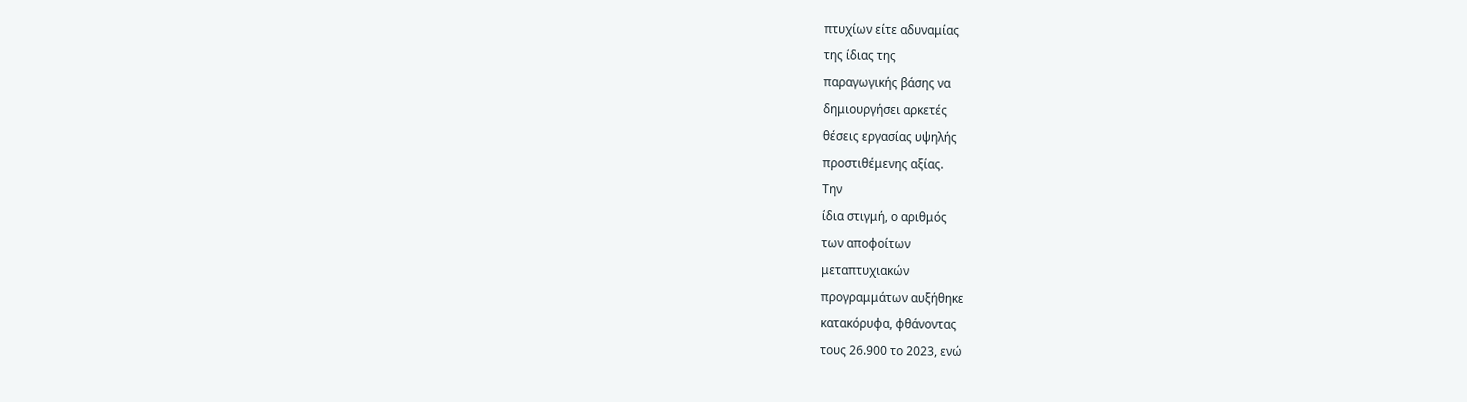πτυχίων είτε αδυναμίας
της ίδιας της
παραγωγικής βάσης να
δημιουργήσει αρκετές
θέσεις εργασίας υψηλής
προστιθέμενης αξίας.
Την
ίδια στιγμή, ο αριθμός
των αποφοίτων
μεταπτυχιακών
προγραμμάτων αυξήθηκε
κατακόρυφα, φθάνοντας
τους 26.900 το 2023, ενώ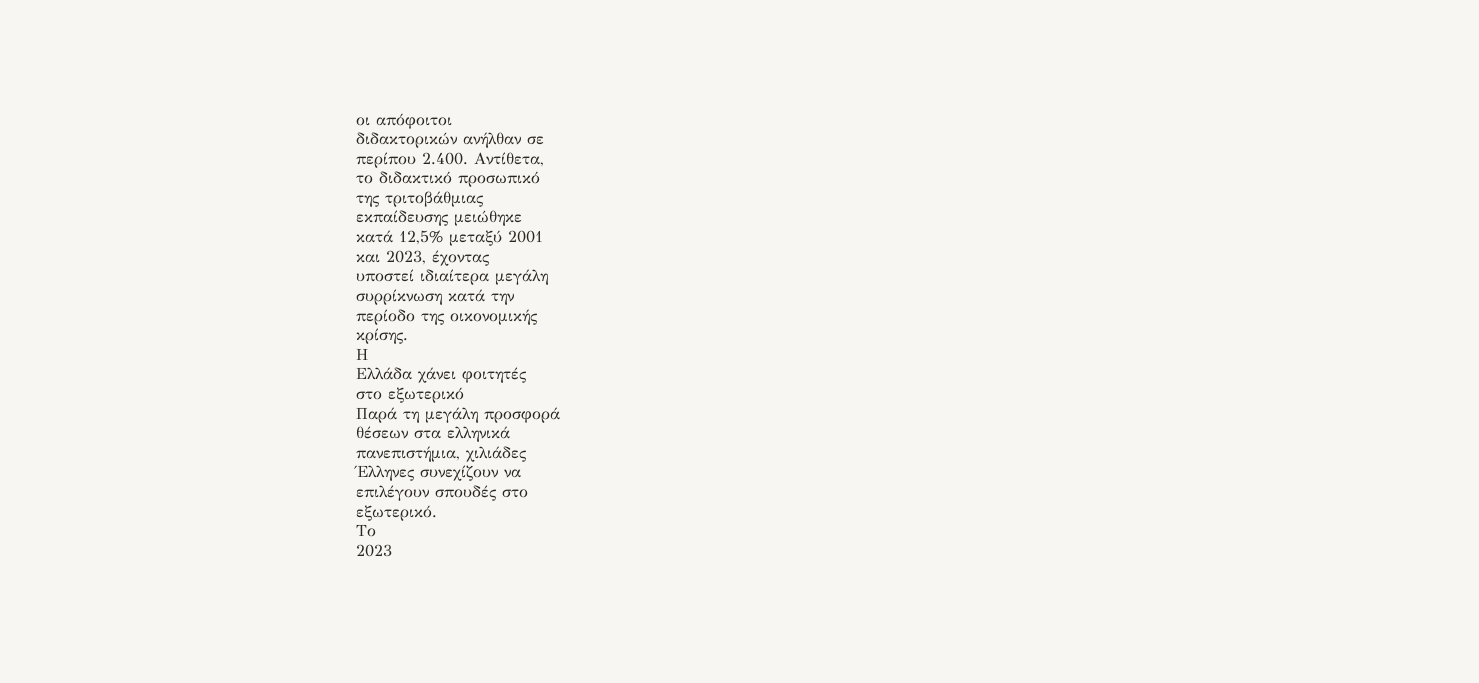οι απόφοιτοι
διδακτορικών ανήλθαν σε
περίπου 2.400. Αντίθετα,
το διδακτικό προσωπικό
της τριτοβάθμιας
εκπαίδευσης μειώθηκε
κατά 12,5% μεταξύ 2001
και 2023, έχοντας
υποστεί ιδιαίτερα μεγάλη
συρρίκνωση κατά την
περίοδο της οικονομικής
κρίσης.
Η
Ελλάδα χάνει φοιτητές
στο εξωτερικό
Παρά τη μεγάλη προσφορά
θέσεων στα ελληνικά
πανεπιστήμια, χιλιάδες
Έλληνες συνεχίζουν να
επιλέγουν σπουδές στο
εξωτερικό.
Το
2023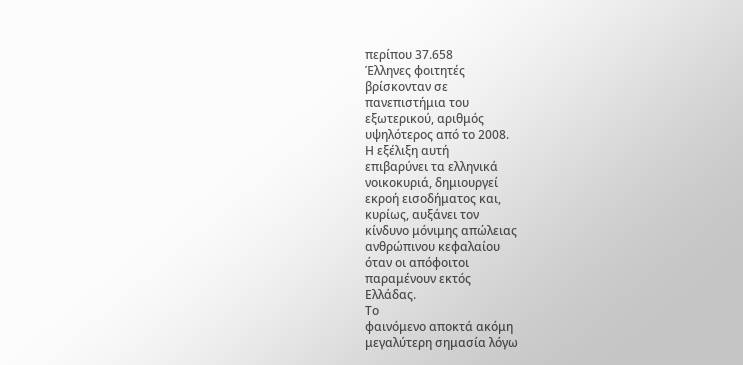περίπου 37.658
Έλληνες φοιτητές
βρίσκονταν σε
πανεπιστήμια του
εξωτερικού, αριθμός
υψηλότερος από το 2008.
Η εξέλιξη αυτή
επιβαρύνει τα ελληνικά
νοικοκυριά, δημιουργεί
εκροή εισοδήματος και,
κυρίως, αυξάνει τον
κίνδυνο μόνιμης απώλειας
ανθρώπινου κεφαλαίου
όταν οι απόφοιτοι
παραμένουν εκτός
Ελλάδας.
Το
φαινόμενο αποκτά ακόμη
μεγαλύτερη σημασία λόγω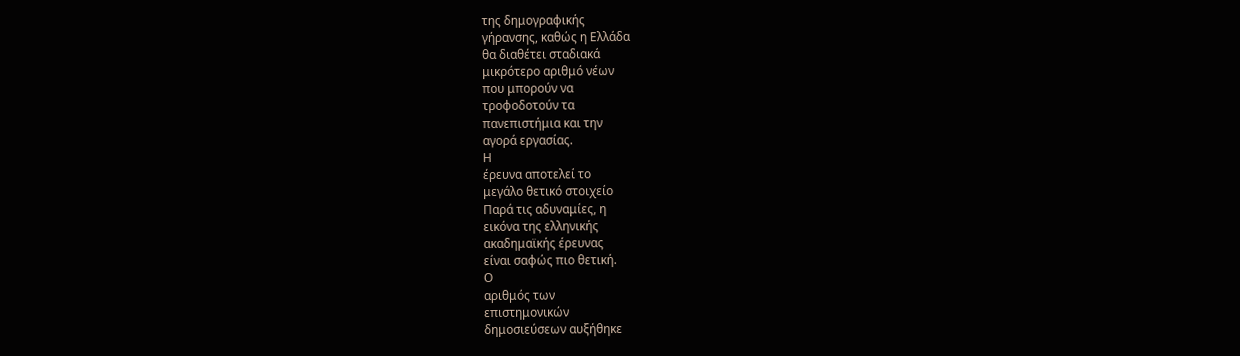της δημογραφικής
γήρανσης, καθώς η Ελλάδα
θα διαθέτει σταδιακά
μικρότερο αριθμό νέων
που μπορούν να
τροφοδοτούν τα
πανεπιστήμια και την
αγορά εργασίας.
Η
έρευνα αποτελεί το
μεγάλο θετικό στοιχείο
Παρά τις αδυναμίες, η
εικόνα της ελληνικής
ακαδημαϊκής έρευνας
είναι σαφώς πιο θετική.
Ο
αριθμός των
επιστημονικών
δημοσιεύσεων αυξήθηκε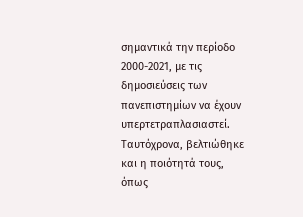σημαντικά την περίοδο
2000-2021, με τις
δημοσιεύσεις των
πανεπιστημίων να έχουν
υπερτετραπλασιαστεί.
Ταυτόχρονα, βελτιώθηκε
και η ποιότητά τους,
όπως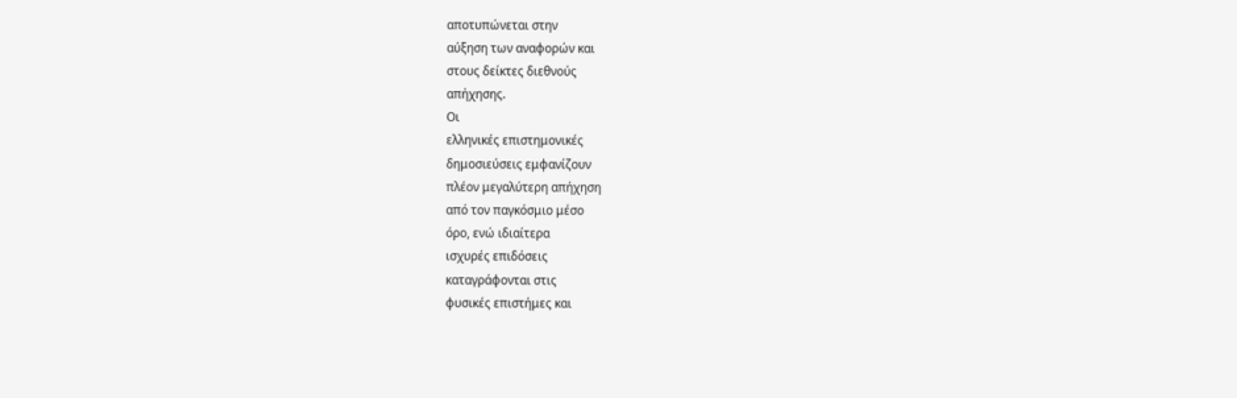αποτυπώνεται στην
αύξηση των αναφορών και
στους δείκτες διεθνούς
απήχησης.
Οι
ελληνικές επιστημονικές
δημοσιεύσεις εμφανίζουν
πλέον μεγαλύτερη απήχηση
από τον παγκόσμιο μέσο
όρο, ενώ ιδιαίτερα
ισχυρές επιδόσεις
καταγράφονται στις
φυσικές επιστήμες και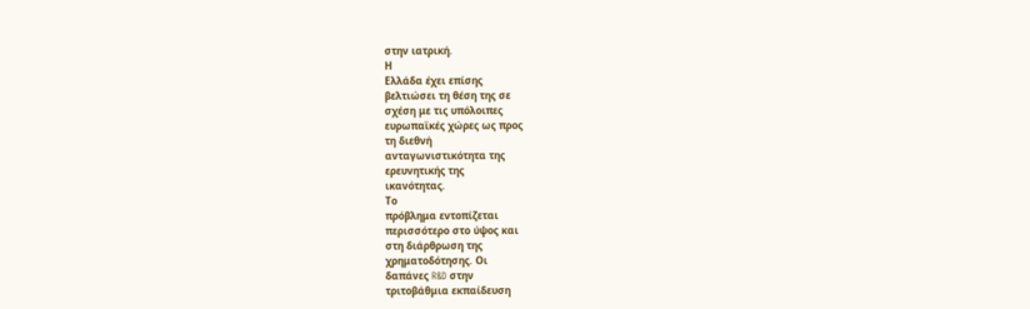στην ιατρική.
Η
Ελλάδα έχει επίσης
βελτιώσει τη θέση της σε
σχέση με τις υπόλοιπες
ευρωπαϊκές χώρες ως προς
τη διεθνή
ανταγωνιστικότητα της
ερευνητικής της
ικανότητας.
Το
πρόβλημα εντοπίζεται
περισσότερο στο ύψος και
στη διάρθρωση της
χρηματοδότησης. Οι
δαπάνες R&D στην
τριτοβάθμια εκπαίδευση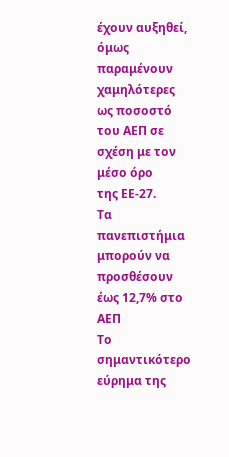έχουν αυξηθεί, όμως
παραμένουν χαμηλότερες
ως ποσοστό του ΑΕΠ σε
σχέση με τον μέσο όρο
της ΕΕ-27.
Τα
πανεπιστήμια μπορούν να
προσθέσουν έως 12,7% στο
ΑΕΠ
Το
σημαντικότερο εύρημα της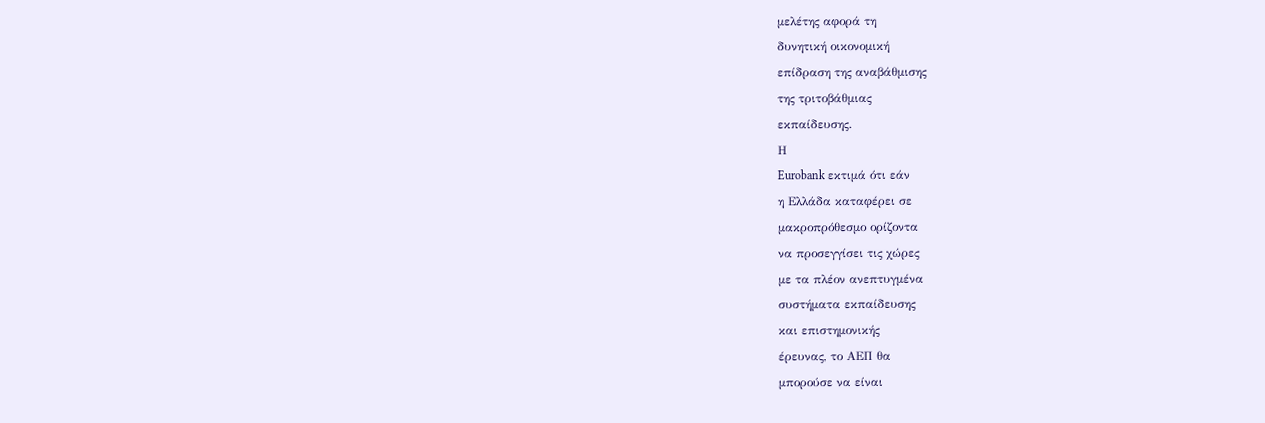μελέτης αφορά τη
δυνητική οικονομική
επίδραση της αναβάθμισης
της τριτοβάθμιας
εκπαίδευσης.
Η
Eurobank εκτιμά ότι εάν
η Ελλάδα καταφέρει σε
μακροπρόθεσμο ορίζοντα
να προσεγγίσει τις χώρες
με τα πλέον ανεπτυγμένα
συστήματα εκπαίδευσης
και επιστημονικής
έρευνας, το ΑΕΠ θα
μπορούσε να είναι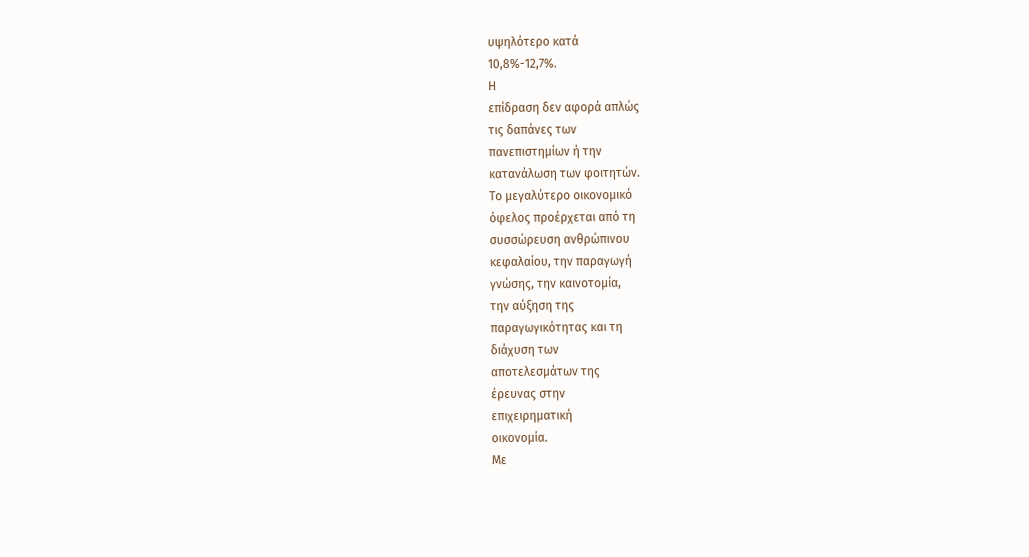υψηλότερο κατά
10,8%-12,7%.
Η
επίδραση δεν αφορά απλώς
τις δαπάνες των
πανεπιστημίων ή την
κατανάλωση των φοιτητών.
Το μεγαλύτερο οικονομικό
όφελος προέρχεται από τη
συσσώρευση ανθρώπινου
κεφαλαίου, την παραγωγή
γνώσης, την καινοτομία,
την αύξηση της
παραγωγικότητας και τη
διάχυση των
αποτελεσμάτων της
έρευνας στην
επιχειρηματική
οικονομία.
Με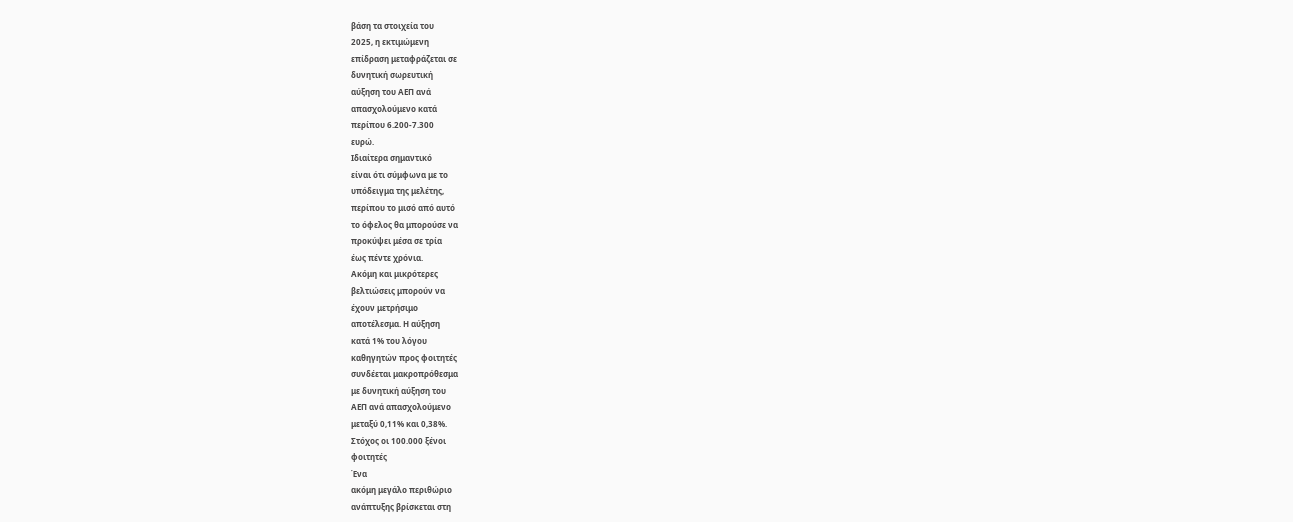βάση τα στοιχεία του
2025, η εκτιμώμενη
επίδραση μεταφράζεται σε
δυνητική σωρευτική
αύξηση του ΑΕΠ ανά
απασχολούμενο κατά
περίπου 6.200-7.300
ευρώ.
Ιδιαίτερα σημαντικό
είναι ότι σύμφωνα με το
υπόδειγμα της μελέτης,
περίπου το μισό από αυτό
το όφελος θα μπορούσε να
προκύψει μέσα σε τρία
έως πέντε χρόνια.
Ακόμη και μικρότερες
βελτιώσεις μπορούν να
έχουν μετρήσιμο
αποτέλεσμα. Η αύξηση
κατά 1% του λόγου
καθηγητών προς φοιτητές
συνδέεται μακροπρόθεσμα
με δυνητική αύξηση του
ΑΕΠ ανά απασχολούμενο
μεταξύ 0,11% και 0,38%.
Στόχος οι 100.000 ξένοι
φοιτητές
Ένα
ακόμη μεγάλο περιθώριο
ανάπτυξης βρίσκεται στη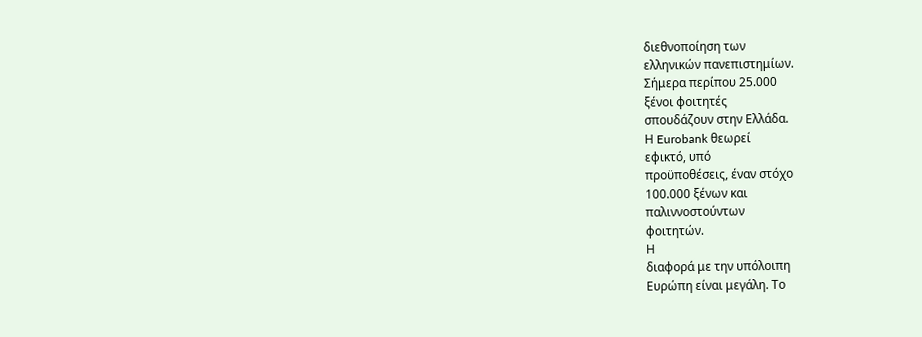διεθνοποίηση των
ελληνικών πανεπιστημίων.
Σήμερα περίπου 25.000
ξένοι φοιτητές
σπουδάζουν στην Ελλάδα.
Η Eurobank θεωρεί
εφικτό, υπό
προϋποθέσεις, έναν στόχο
100.000 ξένων και
παλιννοστούντων
φοιτητών.
Η
διαφορά με την υπόλοιπη
Ευρώπη είναι μεγάλη. Το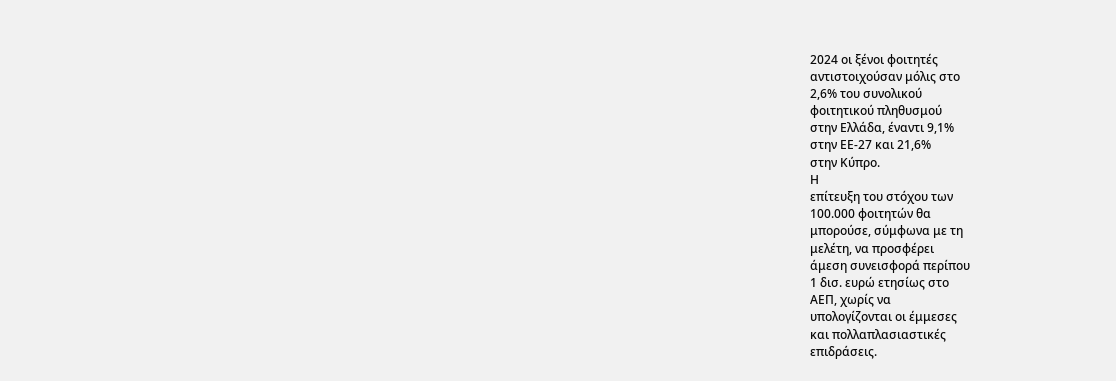2024 οι ξένοι φοιτητές
αντιστοιχούσαν μόλις στο
2,6% του συνολικού
φοιτητικού πληθυσμού
στην Ελλάδα, έναντι 9,1%
στην ΕΕ-27 και 21,6%
στην Κύπρο.
Η
επίτευξη του στόχου των
100.000 φοιτητών θα
μπορούσε, σύμφωνα με τη
μελέτη, να προσφέρει
άμεση συνεισφορά περίπου
1 δισ. ευρώ ετησίως στο
ΑΕΠ, χωρίς να
υπολογίζονται οι έμμεσες
και πολλαπλασιαστικές
επιδράσεις.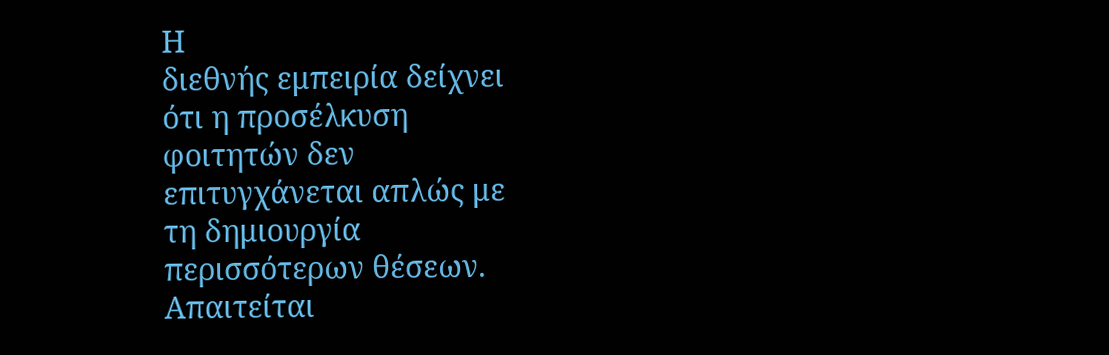Η
διεθνής εμπειρία δείχνει
ότι η προσέλκυση
φοιτητών δεν
επιτυγχάνεται απλώς με
τη δημιουργία
περισσότερων θέσεων.
Απαιτείται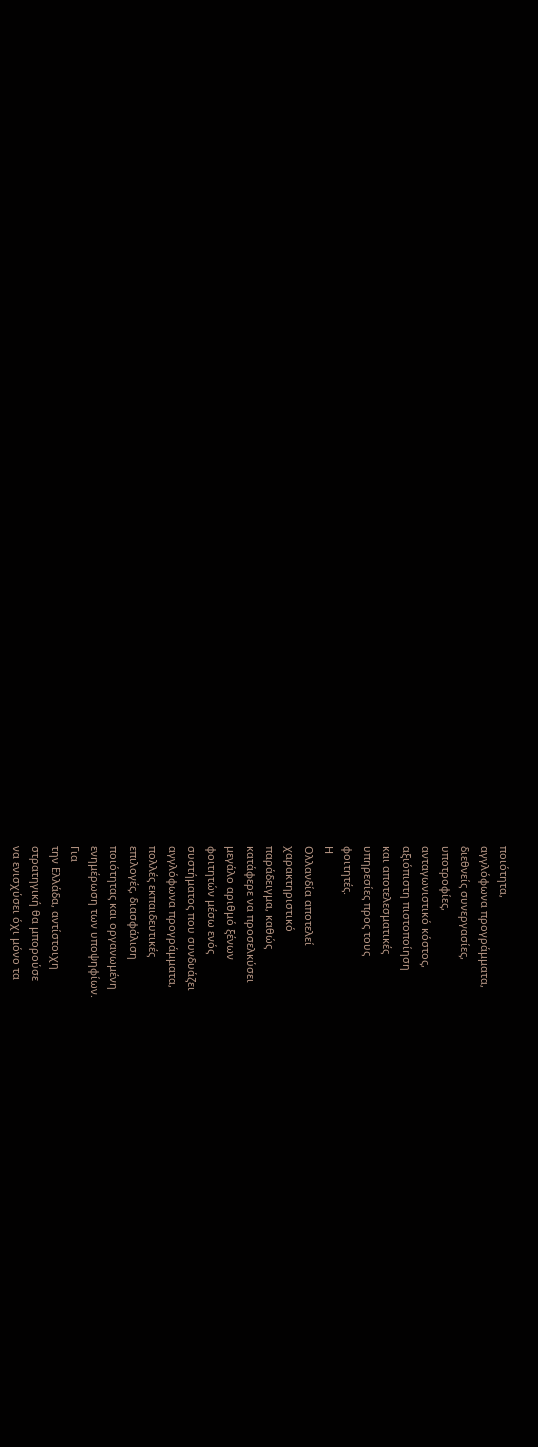ποιότητα,
αγγλόφωνα προγράμματα,
διεθνείς συνεργασίες,
υποτροφίες,
ανταγωνιστικό κόστος,
αξιόπιστη πιστοποίηση
και αποτελεσματικές
υπηρεσίες προς τους
φοιτητές.
Η
Ολλανδία αποτελεί
χαρακτηριστικό
παράδειγμα, καθώς
κατάφερε να προσελκύσει
μεγάλο αριθμό ξένων
φοιτητών μέσω ενός
συστήματος που συνδυάζει
αγγλόφωνα προγράμματα,
πολλές εκπαιδευτικές
επιλογές, διασφάλιση
ποιότητας και οργανωμένη
ενημέρωση των υποψηφίων.
Για
την Ελλάδα, αντίστοιχη
στρατηγική θα μπορούσε
να ενισχύσει όχι μόνο τα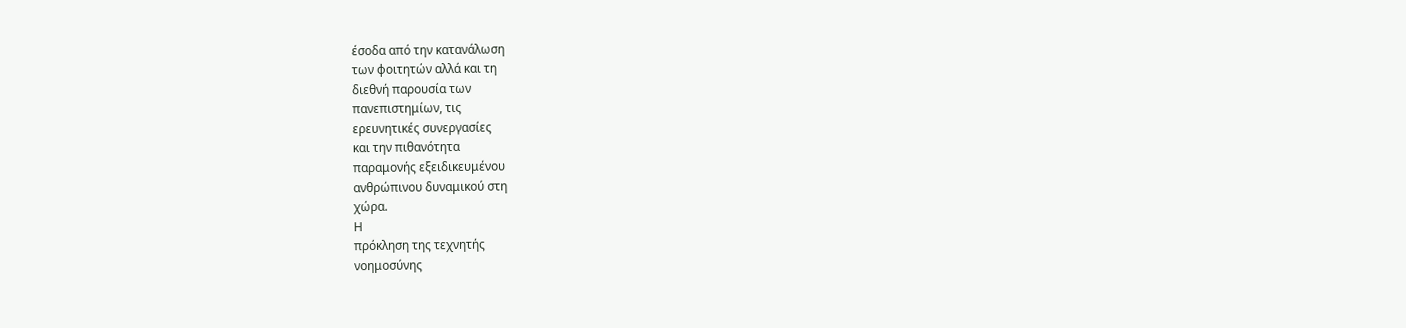έσοδα από την κατανάλωση
των φοιτητών αλλά και τη
διεθνή παρουσία των
πανεπιστημίων, τις
ερευνητικές συνεργασίες
και την πιθανότητα
παραμονής εξειδικευμένου
ανθρώπινου δυναμικού στη
χώρα.
Η
πρόκληση της τεχνητής
νοημοσύνης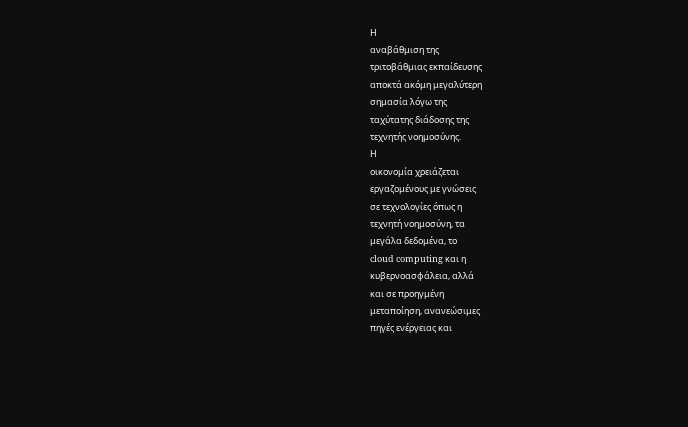Η
αναβάθμιση της
τριτοβάθμιας εκπαίδευσης
αποκτά ακόμη μεγαλύτερη
σημασία λόγω της
ταχύτατης διάδοσης της
τεχνητής νοημοσύνης.
Η
οικονομία χρειάζεται
εργαζομένους με γνώσεις
σε τεχνολογίες όπως η
τεχνητή νοημοσύνη, τα
μεγάλα δεδομένα, το
cloud computing και η
κυβερνοασφάλεια, αλλά
και σε προηγμένη
μεταποίηση, ανανεώσιμες
πηγές ενέργειας και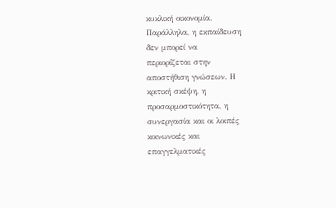κυκλική οικονομία.
Παράλληλα, η εκπαίδευση
δεν μπορεί να
περιορίζεται στην
αποστήθιση γνώσεων. Η
κριτική σκέψη, η
προσαρμοστικότητα, η
συνεργασία και οι λοιπές
κοινωνικές και
επαγγελματικές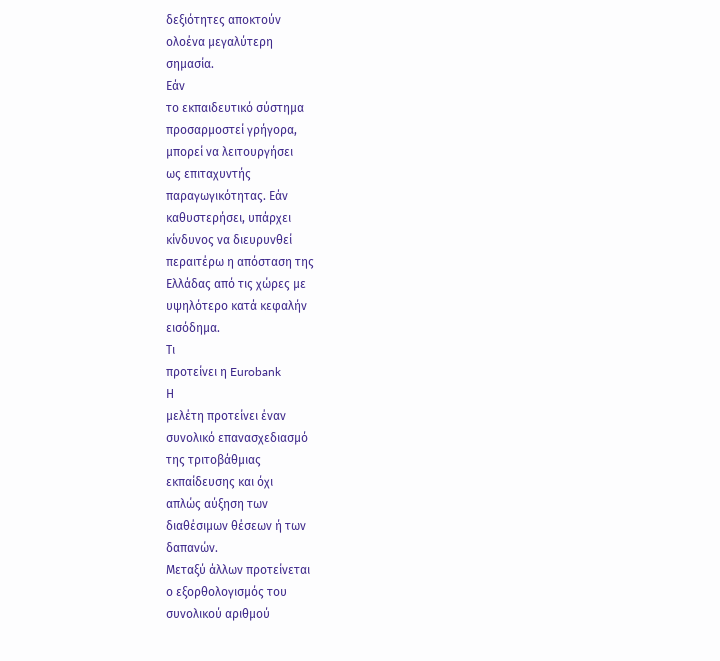δεξιότητες αποκτούν
ολοένα μεγαλύτερη
σημασία.
Εάν
το εκπαιδευτικό σύστημα
προσαρμοστεί γρήγορα,
μπορεί να λειτουργήσει
ως επιταχυντής
παραγωγικότητας. Εάν
καθυστερήσει, υπάρχει
κίνδυνος να διευρυνθεί
περαιτέρω η απόσταση της
Ελλάδας από τις χώρες με
υψηλότερο κατά κεφαλήν
εισόδημα.
Τι
προτείνει η Eurobank
Η
μελέτη προτείνει έναν
συνολικό επανασχεδιασμό
της τριτοβάθμιας
εκπαίδευσης και όχι
απλώς αύξηση των
διαθέσιμων θέσεων ή των
δαπανών.
Μεταξύ άλλων προτείνεται
ο εξορθολογισμός του
συνολικού αριθμού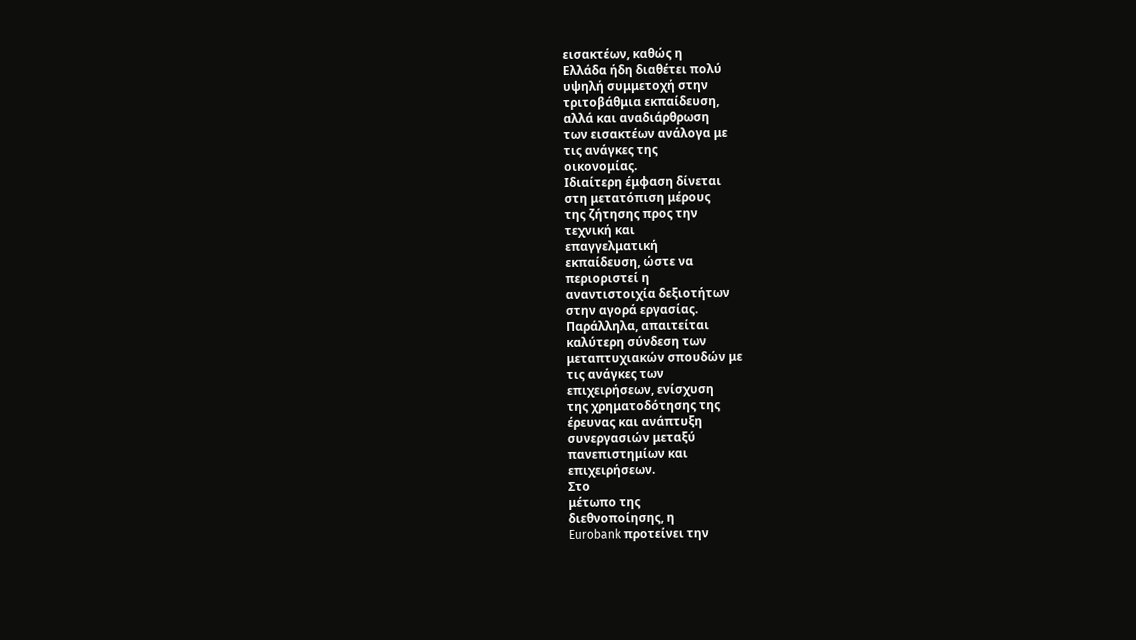εισακτέων, καθώς η
Ελλάδα ήδη διαθέτει πολύ
υψηλή συμμετοχή στην
τριτοβάθμια εκπαίδευση,
αλλά και αναδιάρθρωση
των εισακτέων ανάλογα με
τις ανάγκες της
οικονομίας.
Ιδιαίτερη έμφαση δίνεται
στη μετατόπιση μέρους
της ζήτησης προς την
τεχνική και
επαγγελματική
εκπαίδευση, ώστε να
περιοριστεί η
αναντιστοιχία δεξιοτήτων
στην αγορά εργασίας.
Παράλληλα, απαιτείται
καλύτερη σύνδεση των
μεταπτυχιακών σπουδών με
τις ανάγκες των
επιχειρήσεων, ενίσχυση
της χρηματοδότησης της
έρευνας και ανάπτυξη
συνεργασιών μεταξύ
πανεπιστημίων και
επιχειρήσεων.
Στο
μέτωπο της
διεθνοποίησης, η
Eurobank προτείνει την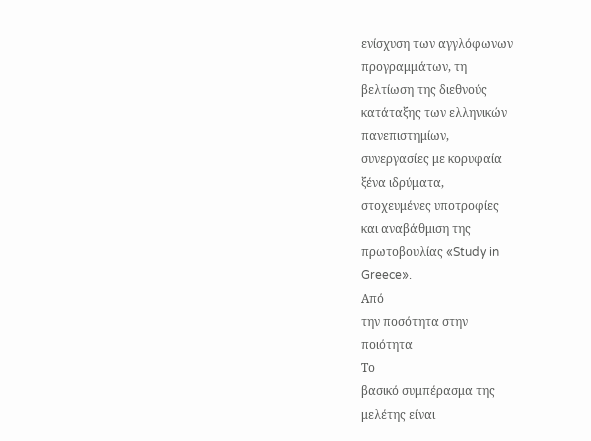ενίσχυση των αγγλόφωνων
προγραμμάτων, τη
βελτίωση της διεθνούς
κατάταξης των ελληνικών
πανεπιστημίων,
συνεργασίες με κορυφαία
ξένα ιδρύματα,
στοχευμένες υποτροφίες
και αναβάθμιση της
πρωτοβουλίας «Study in
Greece».
Από
την ποσότητα στην
ποιότητα
Το
βασικό συμπέρασμα της
μελέτης είναι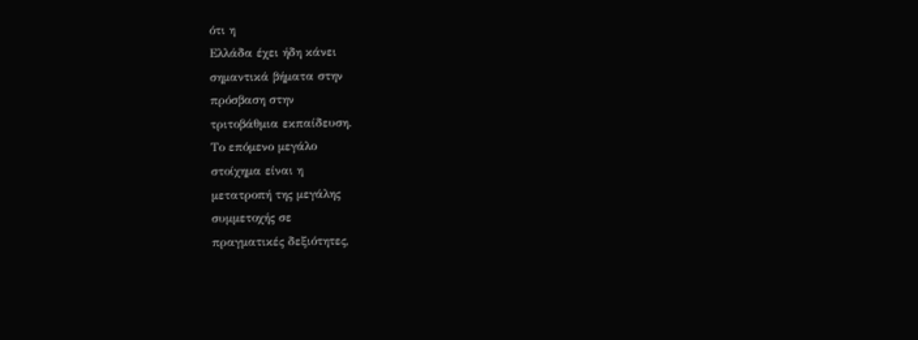ότι η
Ελλάδα έχει ήδη κάνει
σημαντικά βήματα στην
πρόσβαση στην
τριτοβάθμια εκπαίδευση.
Το επόμενο μεγάλο
στοίχημα είναι η
μετατροπή της μεγάλης
συμμετοχής σε
πραγματικές δεξιότητες,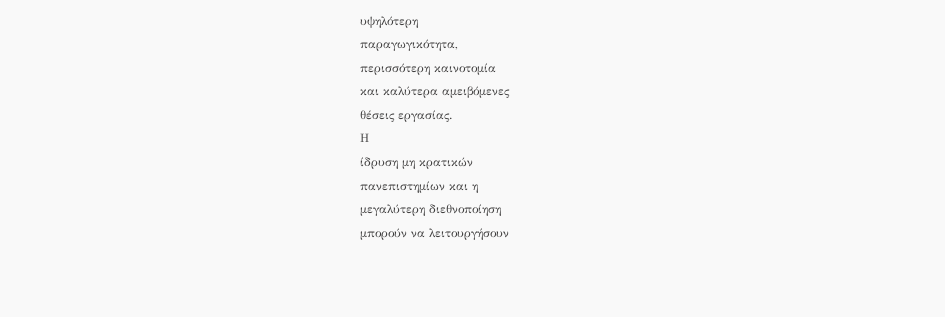υψηλότερη
παραγωγικότητα,
περισσότερη καινοτομία
και καλύτερα αμειβόμενες
θέσεις εργασίας.
Η
ίδρυση μη κρατικών
πανεπιστημίων και η
μεγαλύτερη διεθνοποίηση
μπορούν να λειτουργήσουν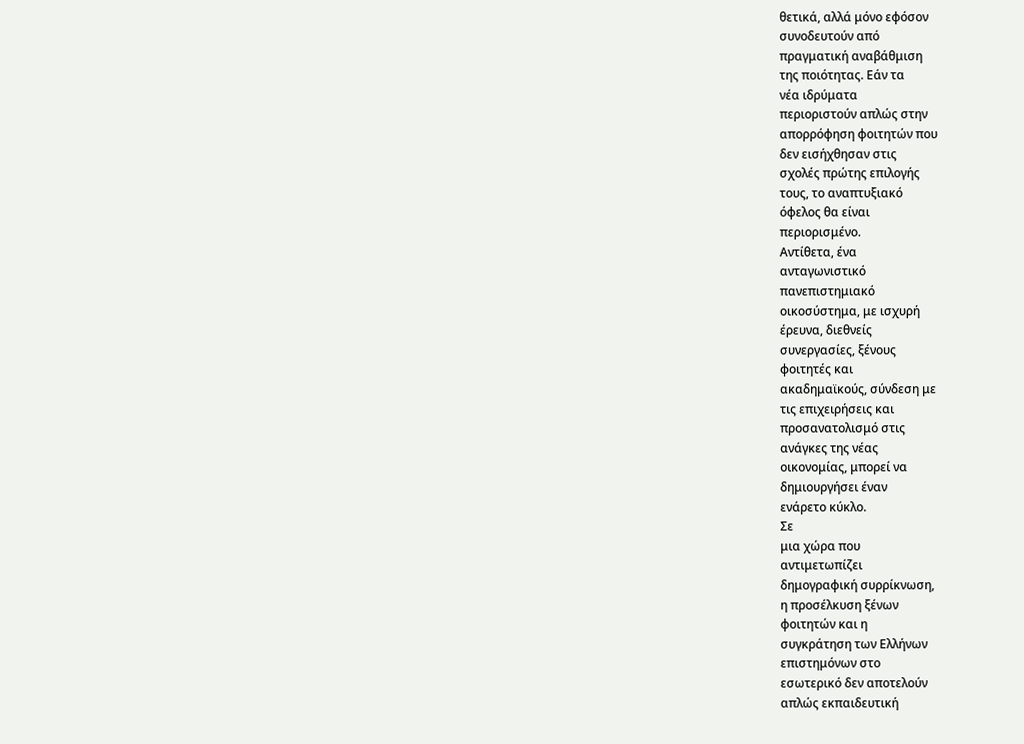θετικά, αλλά μόνο εφόσον
συνοδευτούν από
πραγματική αναβάθμιση
της ποιότητας. Εάν τα
νέα ιδρύματα
περιοριστούν απλώς στην
απορρόφηση φοιτητών που
δεν εισήχθησαν στις
σχολές πρώτης επιλογής
τους, το αναπτυξιακό
όφελος θα είναι
περιορισμένο.
Αντίθετα, ένα
ανταγωνιστικό
πανεπιστημιακό
οικοσύστημα, με ισχυρή
έρευνα, διεθνείς
συνεργασίες, ξένους
φοιτητές και
ακαδημαϊκούς, σύνδεση με
τις επιχειρήσεις και
προσανατολισμό στις
ανάγκες της νέας
οικονομίας, μπορεί να
δημιουργήσει έναν
ενάρετο κύκλο.
Σε
μια χώρα που
αντιμετωπίζει
δημογραφική συρρίκνωση,
η προσέλκυση ξένων
φοιτητών και η
συγκράτηση των Ελλήνων
επιστημόνων στο
εσωτερικό δεν αποτελούν
απλώς εκπαιδευτική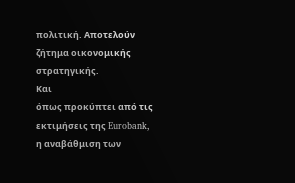πολιτική. Αποτελούν
ζήτημα οικονομικής
στρατηγικής.
Και
όπως προκύπτει από τις
εκτιμήσεις της Eurobank,
η αναβάθμιση των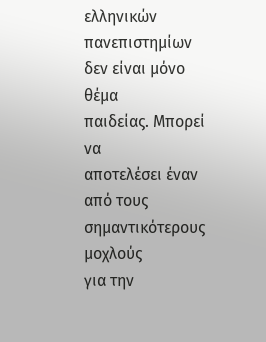ελληνικών πανεπιστημίων
δεν είναι μόνο θέμα
παιδείας. Μπορεί να
αποτελέσει έναν από τους
σημαντικότερους μοχλούς
για την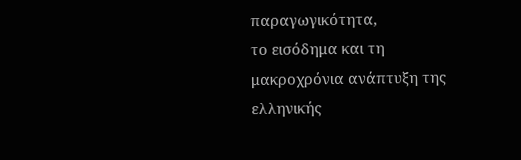παραγωγικότητα,
το εισόδημα και τη
μακροχρόνια ανάπτυξη της
ελληνικής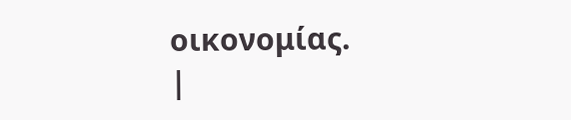οικονομίας.
|